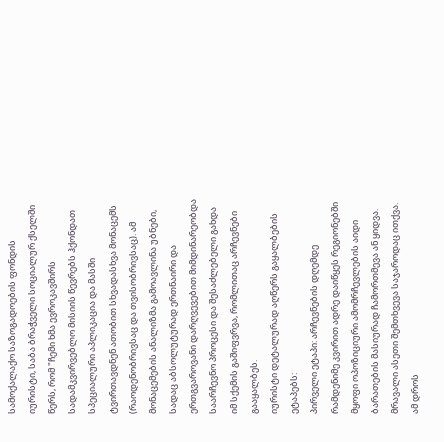სამოქალაქო საზოგადოების ფონდის იურისტი, საბა ბრაჭველი სოციალურ ქსელში წერს, რომ "ჩემი ხმა ევროკავშირს სადამკვირვებლო მისიის წევრებს ჰქონდათ სპეციალური აპლიკაცია და მასში ტვირთავდნენ ათობით სხვადასხვა მონაცემს (რაოდენობრივსაც და თვისობრივსაც). ამ მონაცემების ანალიზმა გამოავლინა უბნები, სადაც აბსოლუტურად ერთნაირი და ერთგვაროვანი დარღვევებით მიმდინარეობდა საარჩევნო პროცესი და შესაძლებელი გახდა იმ სქემის გაშიფვრვა, რომლითაც არჩევნები გააყალბეს.
იურისტი დეტალურად აღწერს გაყალბების ეტაპებს:
პირველი ეტაპი: არჩევნების დღემდე რამდენიმე კვირით ადრე დაიწყეს რეგიონებში მყოფი ოპოზიციური ამომრჩევლების აიდი ბარათების მასიურად ჩამორთმევა ან ყიდვა. მრავალი ასეთი შემთხვევა საჯაროდაც ითქვა. ამ დროს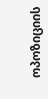ოპოზიციის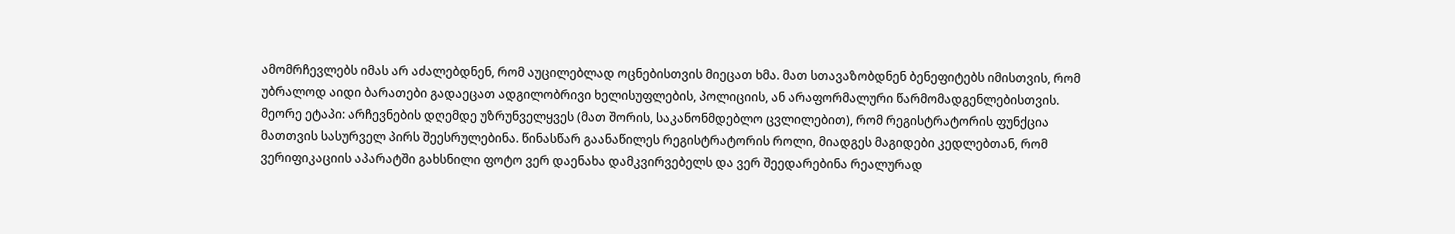ამომრჩევლებს იმას არ აძალებდნენ, რომ აუცილებლად ოცნებისთვის მიეცათ ხმა. მათ სთავაზობდნენ ბენეფიტებს იმისთვის, რომ უბრალოდ აიდი ბარათები გადაეცათ ადგილობრივი ხელისუფლების, პოლიციის, ან არაფორმალური წარმომადგენლებისთვის.
მეორე ეტაპი: არჩევნების დღემდე უზრუნველყვეს (მათ შორის, საკანონმდებლო ცვლილებით), რომ რეგისტრატორის ფუნქცია მათთვის სასურველ პირს შეესრულებინა. წინასწარ გაანაწილეს რეგისტრატორის როლი, მიადგეს მაგიდები კედლებთან, რომ ვერიფიკაციის აპარატში გახსნილი ფოტო ვერ დაენახა დამკვირვებელს და ვერ შეედარებინა რეალურად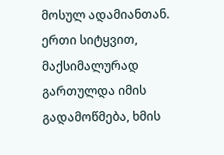მოსულ ადამიანთან. ერთი სიტყვით, მაქსიმალურად გართულდა იმის გადამოწმება, ხმის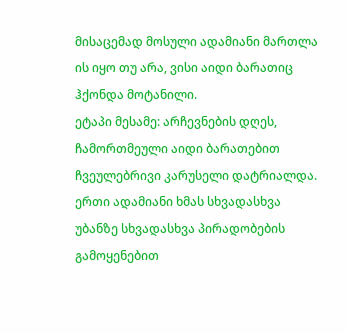მისაცემად მოსული ადამიანი მართლა ის იყო თუ არა, ვისი აიდი ბარათიც ჰქონდა მოტანილი.
ეტაპი მესამე: არჩევნების დღეს, ჩამორთმეული აიდი ბარათებით ჩვეულებრივი კარუსელი დატრიალდა. ერთი ადამიანი ხმას სხვადასხვა უბანზე სხვადასხვა პირადობების გამოყენებით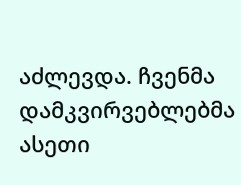აძლევდა. ჩვენმა დამკვირვებლებმა ასეთი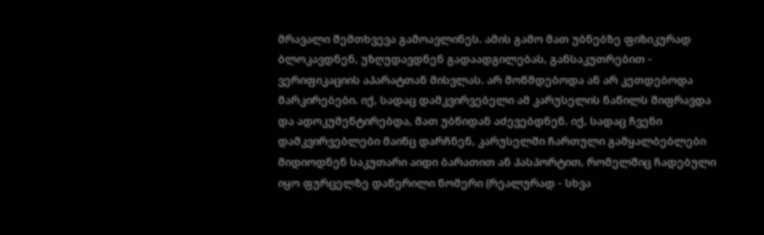მრავალი შემთხვევა გამოავლინეს. ამის გამო მათ უბნებზე ფიზიკურად ბლოკავდნენ, უზღუდავდნენ გადაადგილებას, განსაკუთრებით - ვერიფიკაციის აპარატთან მისვლას. არ მოწმდებოდა ან არ კეთდებოდა მარკირებები. იქ, სადაც დამკვირვებელი ამ კარუსელის ნაწილს შიფრავდა და ადოკუმენტირებდა, მათ უბნიდან აძევებდნენ. იქ, სადაც ჩვენი დამკვირვებლები მაინც დარჩნენ, კარუსელში ჩართული გამყალბებლები მიდიოდნენ საკუთარი აიდი ბარათით ან პასპორტით, რომელშიც ჩადებული იყო ფურცელზე დაწერილი ნომერი (რეალურად - სხვა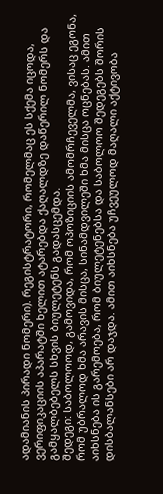ადამიანის პირადი ნომერი). რეგისტრატორი, რომელმაც ეს სქემა იცოდა, ვერიფიკაციის აპარატში ხელით ატარებდა ქაღალდზე დაწერილ ნომერს და გამყალბებელს სხვის ბიულეტენს გადასცემდა.
შედეგი: საბოლოოდ, გამოვიდა, რომ ოპოზიციის ამომრჩეველმა, ვისაც ეგონა, რომ უბრალოდ ხმა არავის მისცა, სინამდვილეში ხმა მისცა ოცნებას. ამით აიხსნება ის გარემოება, რომ ბიულეტენებსა და საბოლოო შედეგებს შორის დისბალანსები არ დაჯდა. ამით აიხსნება უჩვეულოდ მაღალი აქტივობა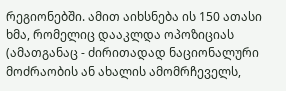რეგიონებში. ამით აიხსნება ის 150 ათასი ხმა, რომელიც დააკლდა ოპოზიციას (ამათგანაც - ძირითადად ნაციონალური მოძრაობის ან ახალის ამომრჩეველს,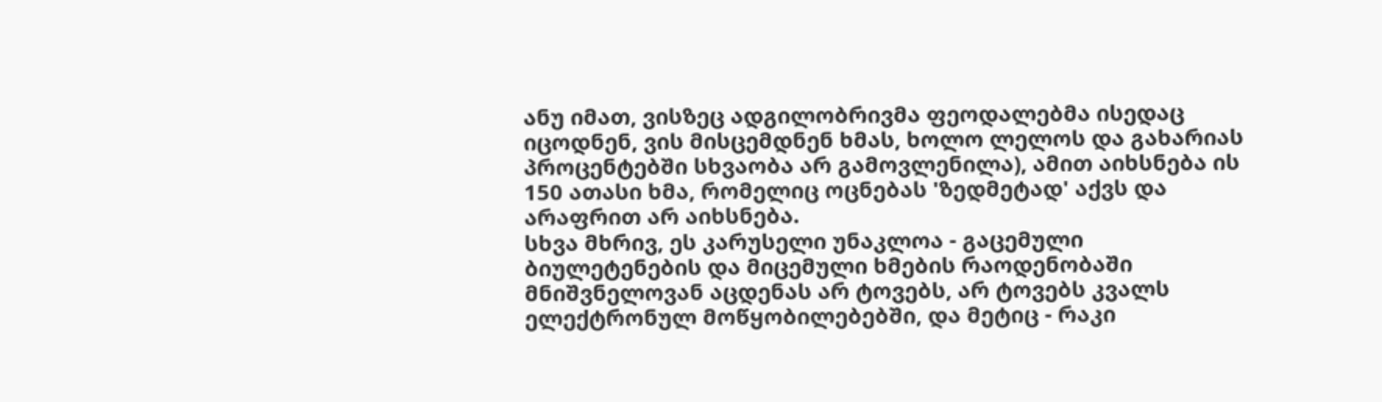ანუ იმათ, ვისზეც ადგილობრივმა ფეოდალებმა ისედაც იცოდნენ, ვის მისცემდნენ ხმას, ხოლო ლელოს და გახარიას პროცენტებში სხვაობა არ გამოვლენილა), ამით აიხსნება ის 150 ათასი ხმა, რომელიც ოცნებას 'ზედმეტად' აქვს და არაფრით არ აიხსნება.
სხვა მხრივ, ეს კარუსელი უნაკლოა - გაცემული ბიულეტენების და მიცემული ხმების რაოდენობაში მნიშვნელოვან აცდენას არ ტოვებს, არ ტოვებს კვალს ელექტრონულ მოწყობილებებში, და მეტიც - რაკი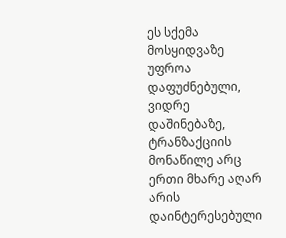ეს სქემა მოსყიდვაზე უფროა დაფუძნებული, ვიდრე დაშინებაზე, ტრანზაქციის მონაწილე არც ერთი მხარე აღარ არის დაინტერესებული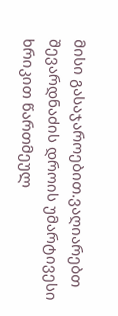მისი გასაჯაროებით.ვაღიარებთ შევარდნაძის დროის უმარტივესი ხრიკით წართმეულ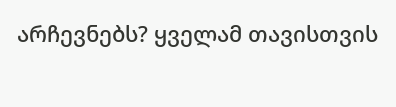არჩევნებს? ყველამ თავისთვის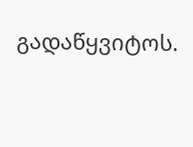გადაწყვიტოს.